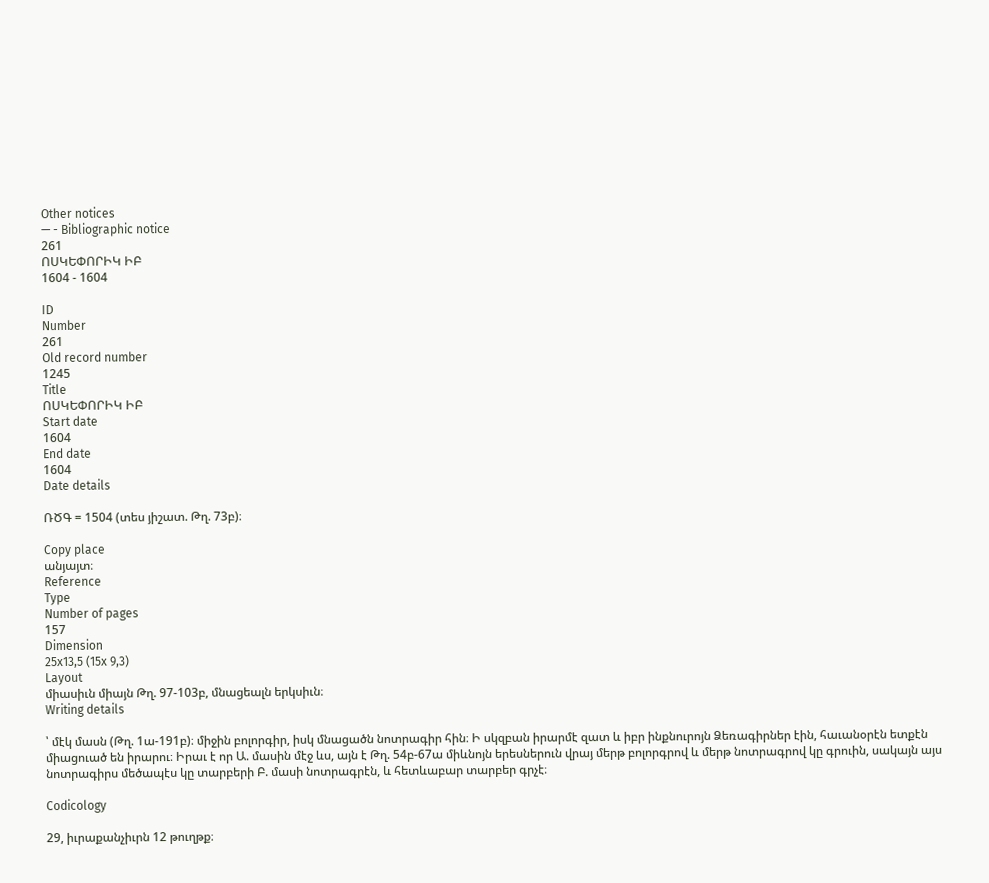Other notices
— - Bibliographic notice
261
ՈՍԿԵՓՈՐԻԿ ԻԲ
1604 - 1604

ID
Number
261
Old record number
1245
Title
ՈՍԿԵՓՈՐԻԿ ԻԲ
Start date
1604
End date
1604
Date details

ՌԾԳ = 1504 (տես յիշատ. Թղ. 73բ)։

Copy place
անյայտ։
Reference
Type
Number of pages
157
Dimension
25x13,5 (15x 9,3)
Layout
միասիւն միայն Թղ. 97-103բ, մնացեալն երկսիւն։
Writing details

՝ մէկ մասն (Թղ. 1ա-191բ)։ միջին բոլորգիր, իսկ մնացածն նոտրագիր հին։ Ի սկզբան իրարմէ զատ և իբր ինքնուրոյն Ձեռագիրներ էին, հաւանօրէն ետքէն միացուած են իրարու։ Իրաւ է որ Ա. մասին մէջ ևս, այն է Թղ. 54բ-67ա միևնոյն երեսներուն վրայ մերթ բոլորգրով և մերթ նոտրագրով կը գրուին, սակայն այս նոտրագիրս մեծապէս կը տարբերի Բ. մասի նոտրագրէն, և հետևաբար տարբեր գրչէ։

Codicology

29, իւրաքանչիւրն 12 թուղթք։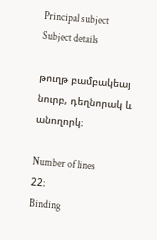Principal subject
Subject details

թուղթ բամբակեայ նուրբ, դեղնորակ և անողորկ։

Number of lines
22։
Binding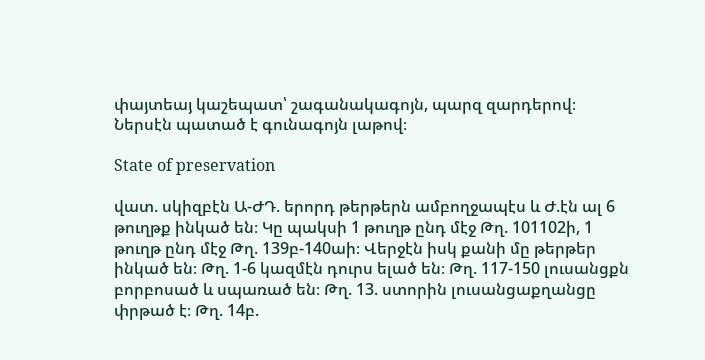փայտեայ կաշեպատ՝ շագանակագոյն, պարզ զարդերով։ Ներսէն պատած է գունագոյն լաթով։

State of preservation

վատ. սկիզբէն Ա-ԺԴ. երորդ թերթերն ամբողջապէս և Ժ.էն ալ 6 թուղթք ինկած են։ Կը պակսի 1 թուղթ ընդ մէջ Թղ. 101102ի, 1 թուղթ ընդ մէջ Թղ. 139բ-140աի։ Վերջէն իսկ քանի մը թերթեր ինկած են։ Թղ. 1-6 կազմէն դուրս ելած են։ Թղ. 117-150 լուսանցքն բորբոսած և սպառած են։ Թղ. 13. ստորին լուսանցաքղանցը փրթած է։ Թղ. 14բ.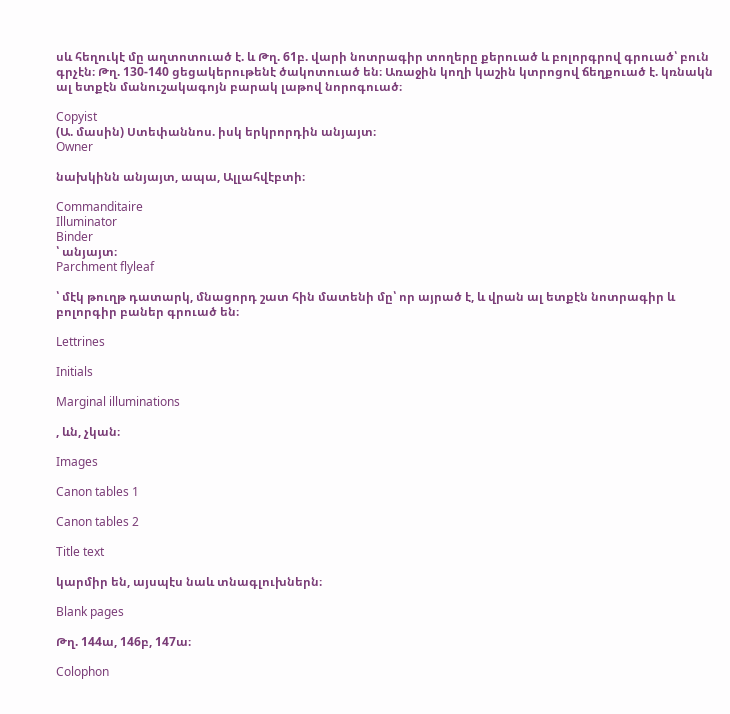սև հեղուկէ մը աղտոտուած է. և Թղ. 61բ. վարի նոտրագիր տողերը քերուած և բոլորգրով գրուած՝ բուն գրչէն։ Թղ. 130-140 ցեցակերութենէ ծակոտուած են։ Առաջին կողի կաշին կտրոցով ճեղքուած է. կռնակն ալ ետքէն մանուշակագոյն բարակ լաթով նորոգուած։

Copyist
(Ա. մասին) Ստեփաննոս. իսկ երկրորդին անյայտ։
Owner

նախկինն անյայտ, ապա, Ալլահվէբտի։

Commanditaire
Illuminator
Binder
՝ անյայտ։
Parchment flyleaf

՝ մէկ թուղթ դատարկ, մնացորդ շատ հին մատենի մը՝ որ այրած է, և վրան ալ ետքէն նոտրագիր և բոլորգիր բաներ գրուած են։

Lettrines

Initials

Marginal illuminations

, ևն, չկան։

Images

Canon tables 1

Canon tables 2

Title text

կարմիր են, այսպէս նաև տնագլուխներն։

Blank pages

Թղ. 144ա, 146բ, 147ա։

Colophon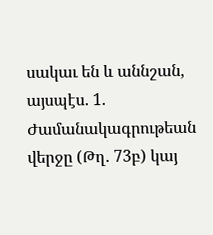սակաւ են և աննշան, այսպէս. 1. Ժամանակագրութեան վերջը (Թղ. 73բ) կայ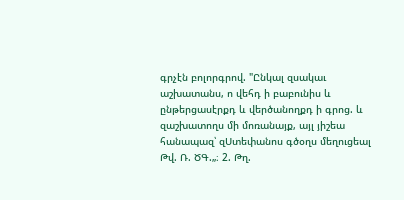գրչէն բոլորգրով. "Ընկալ զսակաւ աշխատանս, ո վեհդ ի բաբունիս և ընթերցասէրքդ և վերծանողքդ ի գրոց. և զաշխատողս մի մոռանայք, այլ յիշեա հանապազ՝ զՍտեփանոս գծօղս մեղուցեալ Թվ. Ռ. ԾԳ.„։ 2. Թղ.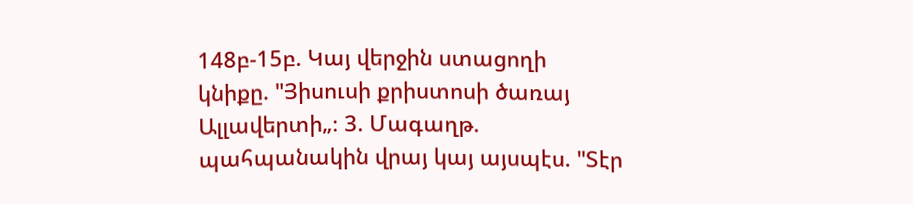148բ-15բ. Կայ վերջին ստացողի կնիքը. "Յիսուսի քրիստոսի ծառայ Ալլավերտի„։ 3. Մագաղթ. պահպանակին վրայ կայ այսպէս. "Տէր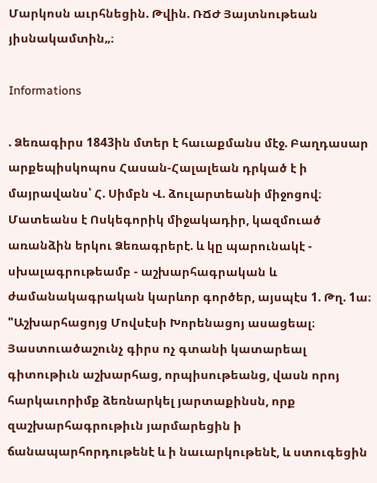Մարկոսն աւրհնեցին. Թվին. ՌՃԺ Յայտնութեան յիսնակամտին„։

Informations

. Ձեռագիրս 1843ին մտեր է հաւաքմանս մէջ. Բաղդասար արքեպիսկոպոս Հասան-Հալալեան դրկած է ի մայրավանս՝ Հ. Սիմբն Վ. ձուլարտեանի միջոցով։ Մատեանս է Ոսկեգորիկ միջակադիր, կազմուած առանձին երկու Ձեռագրերէ. և կը պարունակէ - սխալագրութեամբ - աշխարհագրական և ժամանակագրական կարևոր գործեր, այսպէս 1. Թղ. 1ա։ "Աշխարհացոյց Մովսէսի Խորենացոյ ասացեալ։ Յաստուածաշունչ գիրս ոչ գտանի կատարեալ գիտութիւն աշխարհաց, որպիսութեանց, վասն որոյ հարկաւորիմք ձեռնարկել յարտաքինսն, որք զաշխարհագրութիւն յարմարեցին ի ճանապարհորդութենէ և ի նաւարկութենէ, և ստուգեցին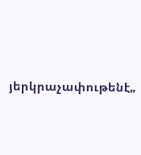յերկրաչափութենէ„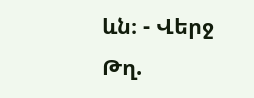ևն։ - Վերջ Թղ.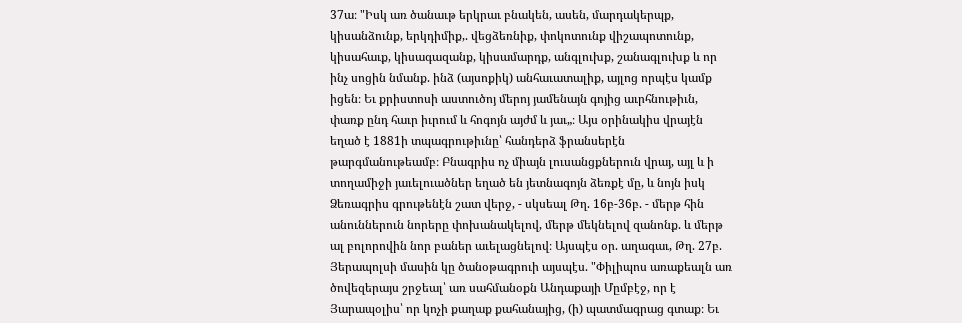37ա։ "Իսկ առ ծանաւթ երկրաւ բնակեն, ասեն, մարդակերպք, կիսանձունք, երկդիմիք,. վեցձեռնիք, փոկոտունք վիշապոտունք, կիսահաւք, կիսագազանք, կիսամարդք, անգլուխք, շանագլուխք և որ ինչ սոցին նմանք. ինձ (այսոքիկ) անհաւատալիք, այլոց որպէս կամք իցեն։ Եւ քրիստոսի աստուծոյ մերոյ յամենայն գոյից աւրհնութիւն, փառք ընդ հաւր իւրում և հոգոյն այժմ և յաւ„։ Այս օրինակիս վրայէն եղած է 1881ի տպագրութիւնը՝ հանդերձ ֆրանսերէն թարգմանութեամբ։ Բնագրիս ոչ միայն լուսանցքներուն վրայ, այլ և ի տողամիջի յաւելուածներ եղած են յետնագոյն ձեռքէ մը, և նոյն իսկ Ձեռագրիս գրութենէն շատ վերջ, - սկսեալ Թղ. 16բ-36բ. - մերթ հին անուններուն նորերը փոխանակելով, մերթ մեկնելով զանոնք. և մերթ ալ բոլորովին նոր բաներ աւելացնելով։ Այսպէս օր. աղագաւ, Թղ. 27բ. Յերապոլսի մասին կը ծանօթագրուի այսպէս. "Փիլիպոս առաքեալն առ ծովեզերայս շրջեալ՝ առ սահմանօքն Անդաքայի Մըմբէջ, որ է Յարապօլիս՝ որ կոչի քաղաք քահանայից, (ի) պատմագրաց գտաք։ Եւ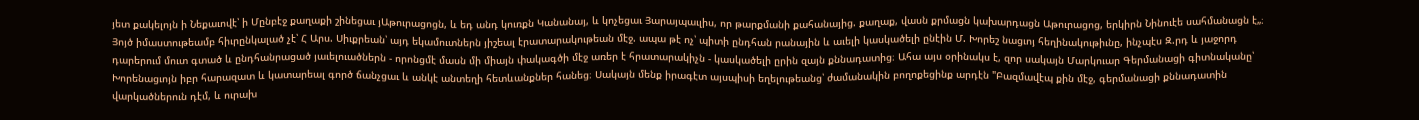յետ քակելոյն ի Նեքաւովէ՝ ի Մընբէջ քաղաքի շինեցաւ յԱթուրացոցն, և եդ անդ կուռքն Կանանայ, և կոչեցաւ Յարայպաւլիս, որ թարքմանի քահանայից. քաղաք, վասն քրմացն կախարդացն Աթուրացոց, երկիրն Նինուէե սահմանացն է„։ Յոյծ իմաստութեամբ հիւրընկալած չէ՝ Հ Արս. Սիւքրեան՝ այդ եկամուտներն յիշեալ էրատարակութեան մէջ. ապա թէ ոչ՝ պիտի ընդհան րանային և աւելի կասկածելի ընէին Մ. Խորեշ նացւոյ հեղինակութիւնը, ինչպէս Զ.րդ և յաջորդ դարերում մուտ գտած և ընդհանրացած յաւելուածներն - որոնցմէ մասն մի միայն փակագծի մէջ առեր է հրատարակիչն - կասկածելի ըրին զայն քննադատից։ Ահա այս օրինակս է, զոր սակայն Մարկուար Գերմանացի գիտնականը՝ Խորենացւոյն իբր հարազատ և կատարեալ գործ ճանչցաւ և անկէ անտեղի հետևանքներ հանեց։ Սակայն մենք իրագէտ այսպիսի եղելութեանց՝ ժամանակին բողոքեցինք արդէն "Բազմավէպ քին մէջ, գերմանացի քննադատին վարկածներուն դէմ, և ուրախ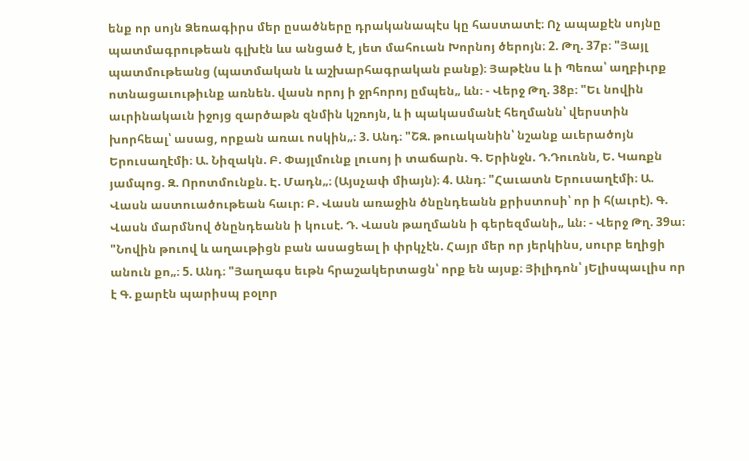ենք որ սոյն Ձեռագիրս մեր ըսածները դրականապէս կը հաստատէ։ Ոչ ապաքէն սոյնը պատմագրութեան գլխէն ևս անցած է, յետ մահուան Խորնոյ ծերոյն։ 2. Թղ. 37բ։ "Յայլ պատմութեանց (պատմական և աշխարհագրական բանք)։ Յաթէնս և ի Պեռա՝ աղբիւրք ոտնացաւութիւնք առնեն. վասն որոյ ի ջրհորոյ ըմպեն„ ևն։ - Վերջ Թղ. 38բ։ "Եւ նովին աւրինակաւն իջոյց զարծաթն զնմին կշռոյն, և ի պակասմանէ հեղմանն՝ վերստին խորհեալ՝ ասաց, որքան առաւ ոսկին„։ 3. Անդ։ "ՇԶ. թուականին՝ նշանք աւերածոյն Երուսաղէմի։ Ա. Նիզակն. Բ. Փայլմունք լուսոյ ի տաճարն. Գ. Երինջն. Դ.Դուռնն, Ե. Կառքն յամպոց. Զ. Որոտմունքն. Է. Մադն„։ (Այսչափ միայն)։ 4. Անդ։ "Հաւատն Երուսաղէմի։ Ա. Վասն աստուածութեան հաւր։ Բ. Վասն առաջին ծնընդեանն քրիստոսի՝ որ ի հ(աւրէ). Գ. Վասն մարմնով ծնընդեանն ի կուսէ. Դ. Վասն թաղմանն ի գերեզմանի„ ևն։ - Վերջ Թղ. 39ա։ "Նովին թուով և աղաւթիցն բան ասացեալ ի փրկչէն. Հայր մեր որ յերկինս, սուրբ եղիցի անուն քո„։ 5. Անդ։ "Յաղագս եւթն հրաշակերտացն՝ որք են այսք։ Յիլիդոն՝ յԵլիսպաւլիս որ է Գ. քարէն պարիսպ բօլոր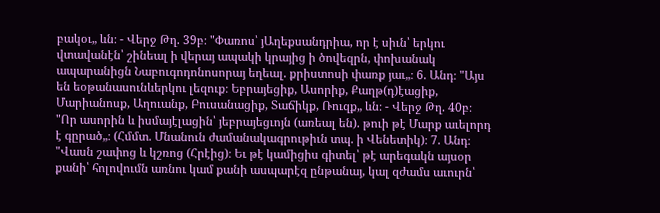բակօւ„ ևն։ - Վերջ Թղ. 39բ։ "Փառոս՝ յԱղեքսանդրիա, որ է սիւն՝ երկու վտավանէն՝ շինեալ ի վերայ ապակի կրայից ի ծովեզրն, փոխանակ ապարանիցն Նաբուգոդոնոսորայ եղեալ. քրիստոսի փառք յաւ„։ 6. Անդ։ "Այս են եօթանասունևերկու լեզուք։ Եբրայեցիք, Ասորիք, Քաղթ(դ)էացիք, Մարիանոսք, Աղուանք, Բուսանացիք, Տաճիկք, Ռուզք„ ևն։ - Վերջ Թղ. 40բ։ "Որ ասորին և իսմայէլացին՝ յեբրայեցւոյն (առեալ են). թուի թէ Մարք աւելորդ է գըրած„։ (Հմմտ. Մնանուն ժամանակագրութիւն տպ. ի Վենետիկ)։ 7. Անդ։ "Վասն շափոց և կշռոց (Հրէից)։ Եւ թէ կամիցիս գիտել՝ թէ արեգակն այսօր քանի՝ հոլովումն առնու կամ քանի ասպարէզ ընթանայ, կալ զժամս աւուրն՝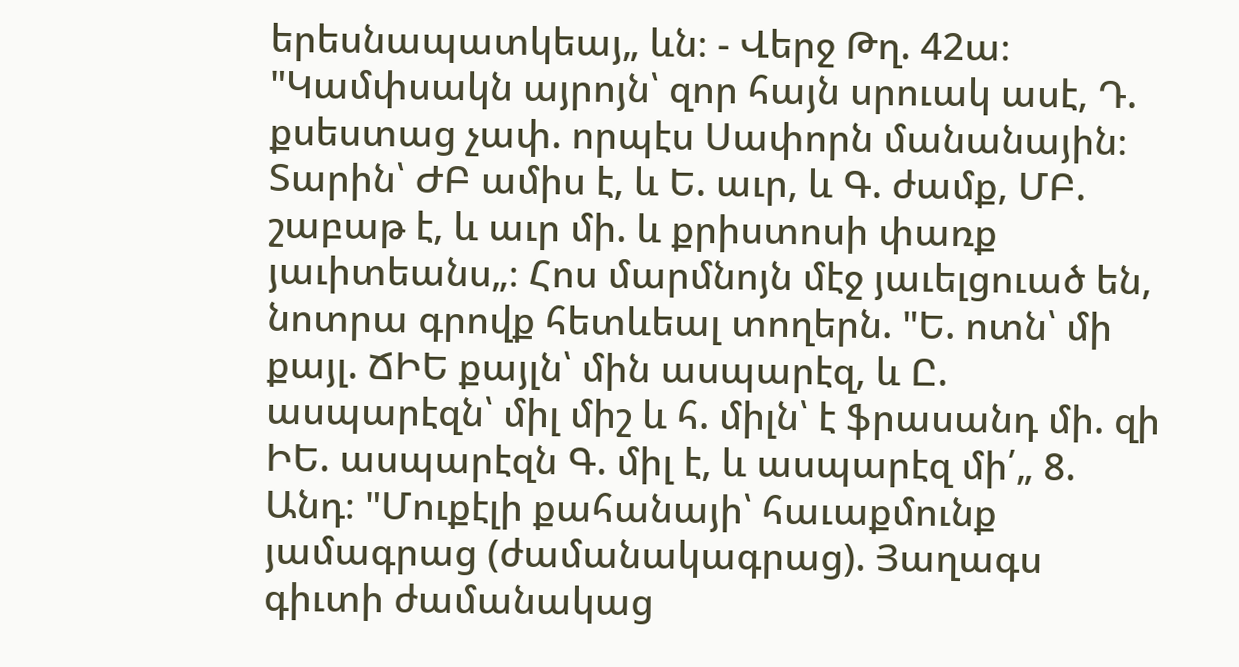երեսնապատկեայ„ ևն։ - Վերջ Թղ. 42ա։ "Կամփսակն այրոյն՝ զոր հայն սրուակ ասէ, Դ. քսեստաց չափ. որպէս Սափորն մանանային։ Տարին՝ ԺԲ ամիս է, և Ե. աւր, և Գ. ժամք, ՄԲ. շաբաթ է, և աւր մի. և քրիստոսի փառք յաւիտեանս„։ Հոս մարմնոյն մէջ յաւելցուած են, նոտրա գրովք հետևեալ տողերն. "Ե. ոտն՝ մի քայլ. ՃԻԵ քայլն՝ մին ասպարէզ, և Ը. ասպարէզն՝ միլ միշ և հ. միլն՝ է ֆրասանդ մի. զի ԻԵ. ասպարէզն Գ. միլ է, և ասպարէզ մի՛„ 8. Անդ։ "Մուքէլի քահանայի՝ հաւաքմունք յամագրաց (ժամանակագրաց). Յաղագս գիւտի ժամանակաց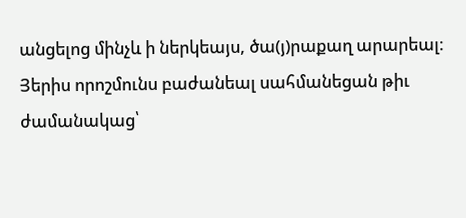անցելոց մինչև ի ներկեայս, ծա(յ)րաքաղ արարեալ։ Յերիս որոշմունս բաժանեալ սահմանեցան թիւ ժամանակաց՝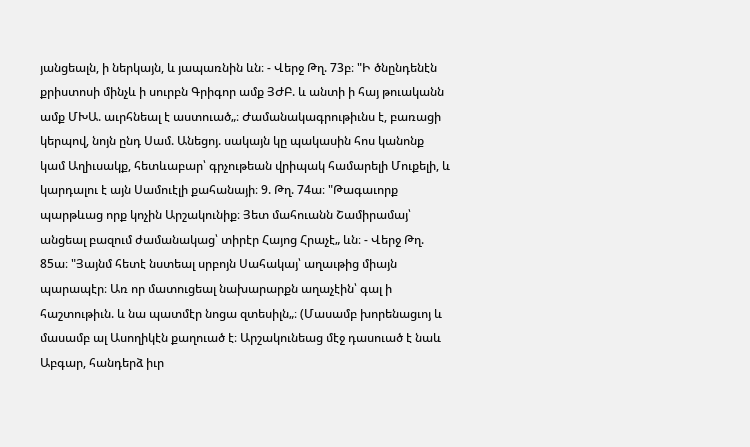յանցեալն, ի ներկայն, և յապառնին ևն։ - Վերջ Թղ. 73բ։ "Ի ծնընդենէն քրիստոսի մինչև ի սուրբն Գրիգոր ամք ՅԺԲ. և անտի ի հայ թուականն ամք ՄԽԱ. աւրհնեալ է աստուած„։ Ժամանակագրութիւնս է, բառացի կերպով, նոյն ընդ Սամ. Անեցոյ. սակայն կը պակասին հոս կանոնք կամ Աղիւսակք, հետևաբար՝ գրչութեան վրիպակ համարելի Մուքելի, և կարդալու է այն Սամուէլի քահանայի։ 9. Թղ. 74ա։ "Թագաւորք պարթևաց որք կոչին Արշակունիք։ Յետ մահուանն Շամիրամայ՝ անցեալ բազում ժամանակաց՝ տիրէր Հայոց Հրաչէ„ ևն։ - Վերջ Թղ. 85ա։ "Յայնմ հետէ նստեալ սրբոյն Սահակայ՝ աղաւթից միայն պարապէր։ Առ որ մատուցեալ նախարարքն աղաչէին՝ գալ ի հաշտութիւն. և նա պատմէր նոցա զտեսիլն„։ (Մասամբ խորենացւոյ և մասամբ ալ Ասողիկէն քաղուած է։ Արշակունեաց մէջ դասուած է նաև Աբգար, հանդերձ իւր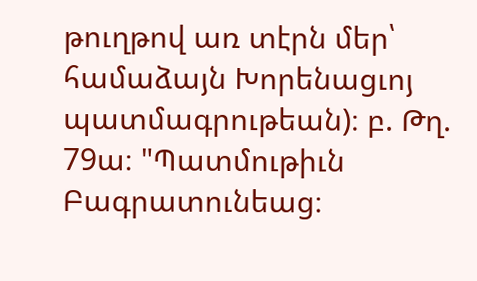թուղթով առ տէրն մեր՝ համաձայն Խորենացւոյ պատմագրութեան)։ բ. Թղ. 79ա։ "Պատմութիւն Բագրատունեաց։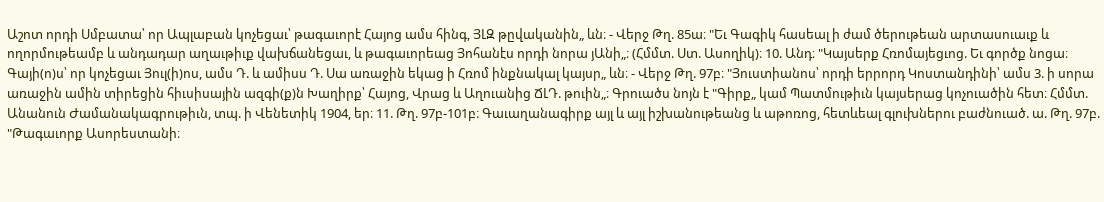Աշոտ որդի Սմբատա՝ որ Ապլաբան կոչեցաւ՝ թագաւորէ Հայոց ամս հինգ, ՅԼԶ թըվականին„ ևն։ - Վերջ Թղ. 85ա։ "Եւ Գագիկ հասեալ ի ժամ ծերութեան արտասուաւք և ողորմութեամբ և անդադար աղաւթիւք վախճանեցաւ, և թագաւորեաց Յոհանէս որդի նորա յԱնի„։ (Հմմտ. Ստ. Ասողիկ)։ 10. Անդ։ "Կայսերք Հռոմայեցւոց. Եւ գործք նոցա։ Գայի(ո)ս՝ որ կոչեցաւ Յուլ(ի)ոս, ամս Դ. և ամիսս Դ. Սա առաջին եկաց ի Հռոմ ինքնակալ կայսր„ ևն։ - Վերջ Թղ. 97բ։ "Յուստիանոս՝ որդի երրորդ Կոստանդինի՝ ամս 3. ի սորա առաջին ամին տիրեցին հիւսիսային ազգի(ք)ն Խաղիրք՝ Հայոց, Վրաց և Աղուանից ՃԼԴ. թուին„։ Գրուածս նոյն է "Գիրք„ կամ Պատմութիւն կայսերաց կոչուածին հետ։ Հմմտ. Անանուն Ժամանակագրութիւն, տպ. ի Վենետիկ 1904, եր։ 11. Թղ. 97բ-101բ։ Գաւաղանագիրք այլ և այլ իշխանութեանց և աթոռոց, հետևեալ գլուխներու բաժնուած. ա. Թղ. 97բ. "Թագաւորք Ասորեստանի։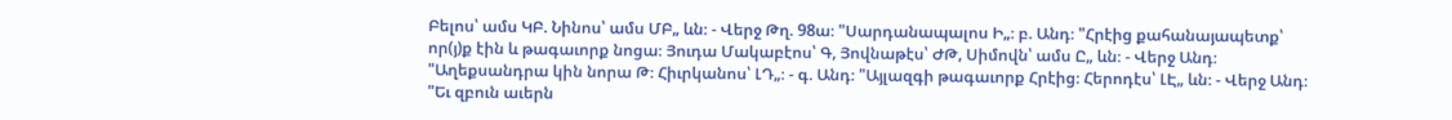Բելոս՝ ամս ԿԲ. Նինոս՝ ամս ՄԲ„ ևն։ - Վերջ Թղ. 98ա։ "Սարդանապալոս Ի„։ բ. Անդ։ "Հրէից քահանայապետք՝ որ(յ)ք էին և թագաւորք նոցա։ Յուդա Մակաբէոս՝ Գ, Յովնաթէս՝ ԺԹ, Սիմովն՝ ամս Ը„ ևն։ - Վերջ Անդ։ "Աղեքսանդրա կին նորա Թ։ Հիւրկանոս՝ ԼԴ„։ - գ. Անդ։ "Այլազգի թագաւորք Հրէից։ Հերոդէս՝ ԼԷ„ ևն։ - Վերջ Անդ։ "Եւ զբուն աւերն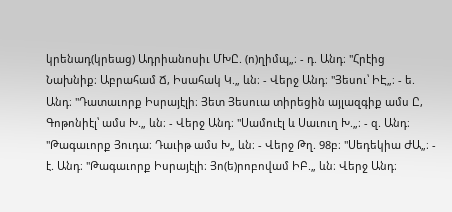կրենադ(կրեաց) Ադրիանոսիւ ՄԽԸ. (ո)ղիմպ„։ - դ. Անդ։ "Հրէից Նախնիք։ Աբրահամ Ճ, Իսահակ Կ.„ ևն։ - Վերջ Անդ։ "Յեսու՝ ԻԷ„։ - ե. Անդ։ "Դատաւորք Իսրայէլի։ Յետ Յեսուա տիրեցին այլազգիք ամս Ը, Գոթոնիէլ՝ ամս Խ.„ ևն։ - Վերջ Անդ։ "Սամուէլ և Սաւուղ Խ.„։ - զ. Անդ։ "Թագաւորք Յուդա։ Դաւիթ ամս Խ„ ևն։ - Վերջ Թղ. 98բ։ "Սեդեկիա ԺԱ„։ - է. Անդ։ "Թագաւորք Իսրայէլի։ Յո(ե)րոբովամ ԻԲ.„ ևն։ Վերջ Անդ։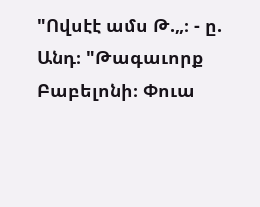"Ովսէէ ամս Թ.„։ - ը. Անդ։ "Թագաւորք Բաբելոնի։ Փուա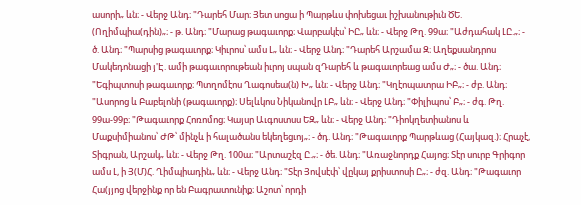ասորի„ ևն։ - Վերջ Անդ։ "Դարեհ Մար։ Յետ սոցա ի Պարթևս փոխեցաւ իշխանութիւն ԾԵ. (Ողիմպիա(դին)„։ - թ. Անդ։ "Մարաց թագաւորք։ Վարբակէս՝ ԻԸ„ ևն։ - Վերջ Թղ. 99ա։ "Աժդահակ ԼԸ.„։ - ծ. Անդ։ "Պարսից թագաւորք։ Կիւրոս՝ ամս Լ„ ևն։ - Վերջ Անդ։ "Դարեհ Արշամա Զ։ Աղեքսանդրոս Մակեդոնացի յ'Է. ամի թագաւորութեան իւրոյ սպան զԴարեհ և թագաւորեաց ամս Ժ„։ - ծա. Անդ։ "Եգիպտոսի թագաւորք։ Պտղոմէոս Ղագոսեա(ն) Խ„ ևն։ - Վերջ Անդ։ "Կղէոպատրա ԻԲ„։ - ժբ. Անդ։ "Ասորոց և Բաբելոնի (թագաւորք)։ Սելևկոս Նիկանովր ԼԲ„ ևն։ - Վերջ Անդ։ "Փիլիպոս՝ Բ„։ - ժգ. Թղ. 99ա-99բ։ "Թագաւորք Հոռոմոց։ Կայսր Աւգոստսս ԵԶ„ ևն։ - Վերջ Անդ։ "Դիոկղետիանոս և Մաքսիմիանոս՝ ԺԹ՝ մինչև ի հալածանս եկեղեցւոյ„։ - ծդ. Անդ։ "Թագաւորք Պարթևաց (Հայկազ.)։ Հրաչէ, Տիգրան, Արշակ„ ևն։ - Վերջ Թղ. 100ա։ "Արտաշէզ Ը.„։ - ծե. Անդ։ "Առաջնորդք Հայոց։ Տէր սուրբ Գրիգոր ամս Լ, ի Յ(Մ)Հ. Ղիմպիադին„ ևն։ - Վերջ Անդ։ "Տէր Յովսէփ՝ վըկայ քրիստոսի Ը„։ - ժզ. Անդ։ "Թագաւոր Հա(յյոց վերջինք որ են Բագրատունիք։ Աշոտ՝ որդի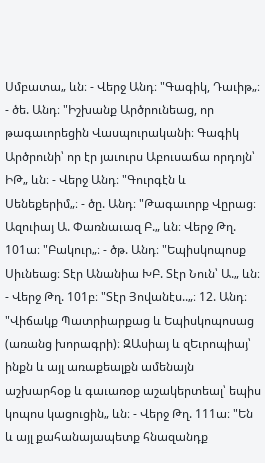Սմբատա„ ևն։ - Վերջ Անդ։ "Գագիկ, Դաւիթ„։ - ծե. Անդ։ "Իշխանք Արծրունեաց, որ թագաւորեցին Վասպուրականի։ Գագիկ Արծրունի՝ որ էր յաւուրս Աբուսաճա որդոյն՝ ԻԹ„ ևն։ - Վերջ Անդ։ "Գուրգէն և Սենեքերիմ„։ - ծը. Անդ։ "Թագաւորք Վըրաց։ Ազուիայ Ա. Փառնաւազ Բ.„ ևն։ Վերջ Թղ. 101ա։ "Բակուր„։ - ծթ. Անդ։ "Եպիսկոպոսք Սիւնեաց։ Տէր Անանիա ԽԲ. Տէր Նուն՝ Ա.„ ևն։ - Վերջ Թղ. 101բ։ "Տէր Յովանէս..„։ 12. Անդ։ "Վիճակք Պատրիարքաց և Եպիսկոպոսաց (առանց խորագրի)։ ԶԱսիայ և զԵւրոպիայ՝ ինքն և այլ առաքեալքն ամենայն աշխարհօք և գաւառօք աշակերտեալ՝ եպիս կոպոս կացուցին„ ևն։ - Վերջ Թղ. 111ա։ "Են և այլ քահանայապետք հնազանդք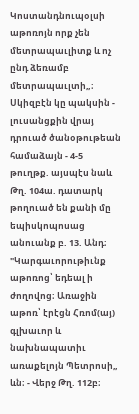Կոստանդնուպօլսի աթոռոյն որք չեն մետրապաւլիտք և ոչ ընդ ձեռամբ մետրապաւլտի„։ Սկիզբէն կը պակսին - լուսանցքին վրայ դրուած ծանօթութեան համաձայն - 4-5 թուղթք. այսպէս նաև Թղ. 104ա. դատարկ թողուած են քանի մը եպիսկոպոսաց անուանք բ. 13. Անդ։ "Կարգաւորութիւնք աթոռոց՝ եդեալ ի ժողովոց։ Առաջին աթոռ՝ էրէցն Հռոմ(այ) գլխաւոր և նախնապատիւ առաքելոյն Պետրոսի„ ևն։ - Վերջ Թղ. 112բ։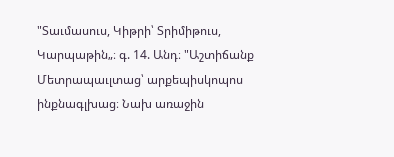"Տաւմասուս, Կիթրի՝ Տրիմիթուս, Կարպաթին„։ գ. 14. Անդ։ "Աշտիճանք Մետրապաւլտաց՝ արքեպիսկոպոս ինքնագլխաց։ Նախ առաջին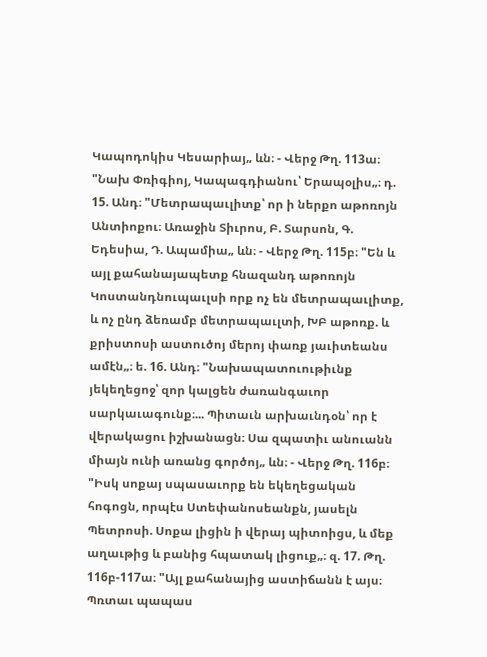Կապոդոկիս Կեսարիայ„ ևն։ - Վերջ Թղ. 113ա։ "Նախ Փռիգիոյ, Կապագդիանու՝ Երապօլիս„։ դ. 15. Անդ։ "Մետրապաւլիտք՝ որ ի ներքո աթոռոյն Անտիոքու։ Առաջին Տիւրոս, Բ. Տարսոն, Գ. Եդեսիա, Դ. Ապամիա„ ևն։ - Վերջ Թղ. 115բ։ "Են և այլ քահանայապետք հնազանդ աթոռոյն Կոստանդնուպաւլսի որք ոչ են մետրապաւլիտք, և ոչ ընդ ձեռամբ մետրապաւլտի, ԽԲ աթոռք. և քրիստոսի աստուծոյ մերոյ փառք յաւիտեանս ամէն„։ ե. 16. Անդ։ "Նախապատուութիւնք յեկեղեցոջ՝ զոր կալցեն ժառանգաւոր սարկաւագունք։... Պիտաւն արխաւնդօն՝ որ է վերակացու իշխանացն։ Սա զպատիւ անուանն միայն ունի առանց գործոյ„ ևն։ - Վերջ Թղ. 116բ։ "Իսկ սոքայ սպասաւորք են եկեղեցական հոգոցն, որպէս Ստեփանոսեանքն, յասելն Պետրոսի. Սոքա լիցին ի վերայ պիտոիցս, և մեք աղաւթից և բանից հպատակ լիցուք„։ զ. 17. Թղ. 116բ-117ա։ "Այլ քահանայից աստիճանն է այս։ Պռտաւ պապաս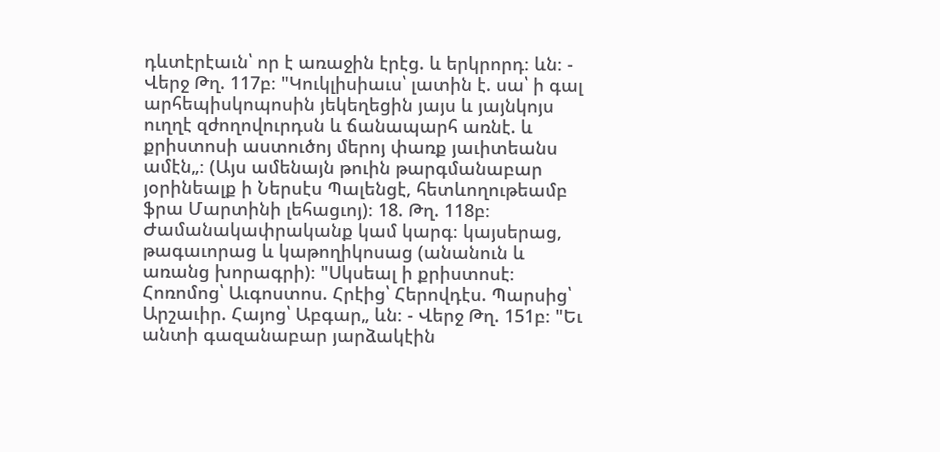դևտէրէաւն՝ որ է առաջին էրէց. և երկրորդ։ ևն։ - Վերջ Թղ. 117բ։ "Կուկլիսիաւս՝ լատին է. սա՝ ի գալ արհեպիսկոպոսին յեկեղեցին յայս և յայնկոյս ուղղէ զժողովուրդսն և ճանապարհ առնէ. և քրիստոսի աստուծոյ մերոյ փառք յաւիտեանս ամէն„։ (Այս ամենայն թուին թարգմանաբար յօրինեալք ի Ներսէս Պալենցէ, հետևողութեամբ ֆրա Մարտինի լեհացւոյ)։ 18. Թղ. 118բ։ Ժամանակափրականք կամ կարգ։ կայսերաց, թագաւորաց և կաթողիկոսաց (անանուն և առանց խորագրի)։ "Սկսեալ ի քրիստոսէ։ Հոռոմոց՝ Աւգոստոս. Հրէից՝ Հերովդէս. Պարսից՝ Արշաւիր. Հայոց՝ Աբգար„ ևն։ - Վերջ Թղ. 151բ։ "Եւ անտի գազանաբար յարձակէին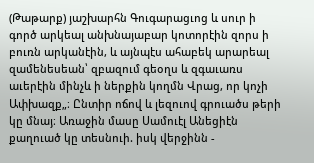(Թաթարք) յաշխարհն Գուգարացւոց և սուր ի գործ արկեալ անխնայաբար կոտորէին զորս ի բուռն արկանէին, և այնպէս ահաբեկ արարեալ զամենեսեան՝ զբազում գեօղս և զգաւառս աւերէին մինչև ի ներքին կողմն Վրաց, որ կոչի Ափխազք„։ Ընտիր ոճով և լեզուով գրուածս թերի կը մնայ։ Առաջին մասը Սամուէլ Անեցիէն քաղուած կը տեսնուի. իսկ վերջինն -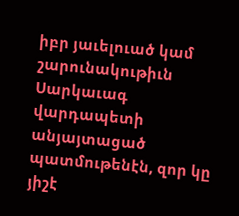իբր յաւելուած կամ շարունակութիւն Սարկաւագ վարդապետի անյայտացած պատմութենէն, զոր կը յիշէ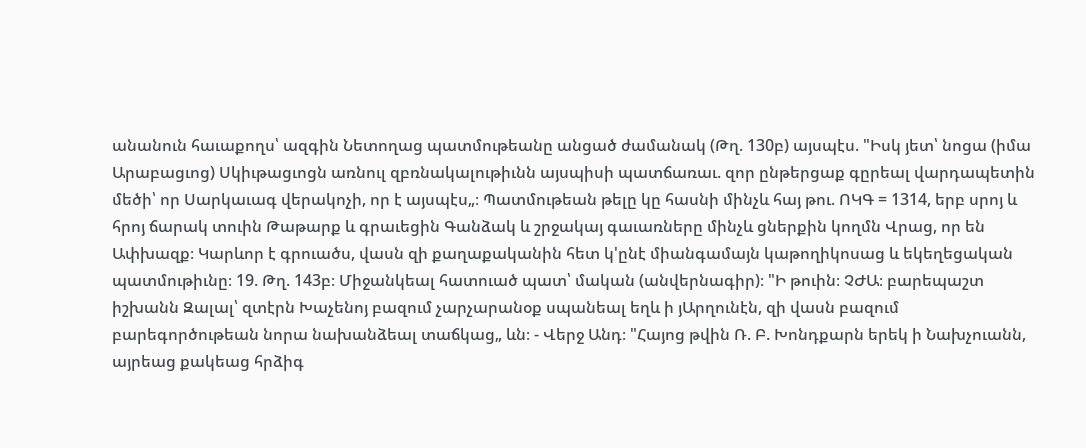անանուն հաւաքողս՝ ազգին Նետողաց պատմութեանը անցած ժամանակ (Թղ. 130բ) այսպէս. "Իսկ յետ՝ նոցա (իմա Արաբացւոց) Սկիւթացւոցն առնուլ զբռնակալութիւնն այսպիսի պատճառաւ. զոր ընթերցաք գըրեալ վարդապետին մեծի՝ որ Սարկաւագ վերակոչի, որ է այսպէս„։ Պատմութեան թելը կը հասնի մինչև հայ թու. ՈԿԳ = 1314, երբ սրոյ և հրոյ ճարակ տուին Թաթարք և գրաւեցին Գանձակ և շրջակայ գաւառները մինչև ցներքին կողմն Վրաց, որ են Ափխազք։ Կարևոր է գրուածս, վասն զի քաղաքականին հետ կ'ընէ միանգամայն կաթողիկոսաց և եկեղեցական պատմութիւնը։ 19. Թղ. 143բ։ Միջանկեալ հատուած պատ՝ մական (անվերնագիր)։ "Ի թուին։ ՉԺԱ։ բարեպաշտ իշխանն Զալալ՝ զտէրն Խաչենոյ բազում չարչարանօք սպանեալ եղև ի յԱրղունէն, զի վասն բազում բարեգործութեան նորա նախանձեալ տաճկաց„ ևն։ - Վերջ Անդ։ "Հայոց թվին Ռ. Բ. Խոնդքարն երեկ ի Նախչուանն, այրեաց քակեաց հրձիգ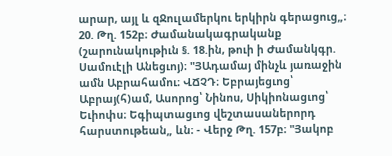արար, այլ և զՋուլամերկու երկիրն գերացուց„։ 20. Թղ. 152բ։ Ժամանակագրականք (շարունակութիւն §. 18.ին, թուի ի Ժամանկգր. Սամուէլի Անեցւոյ)։ "ՅԱդամայ մինչև յառաջին ամն Աբրահամու։ ՎՃՉԴ։ Եբրայեցւոց՝ Աբրայ(հ)ամ, Ասորոց՝ Նինոս, Սիկիոնացւոց՝ Եւիոփս։ Եգիպտացւոց վեշտասաներորդ հարստութեան„ ևն։ - Վերջ Թղ. 157բ։ "Յակոբ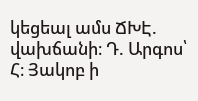կեցեալ ամս ՃԽԷ. վախճանի։ Դ. Արգոս՝ Հ։ Յակոբ ի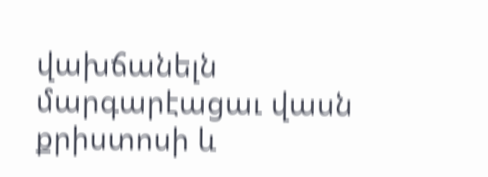վախճանելն մարգարէացաւ վասն քրիստոսի և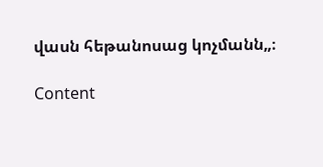վասն հեթանոսաց կոչմանն„։

Content